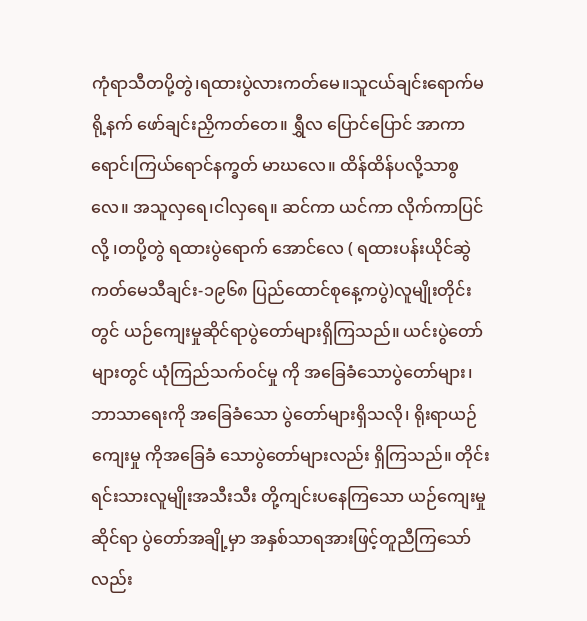ကုံရာသီတပို့တွဲ၊ရထားပွဲလားကတ်မေ။သူငယ်ချင်းရောက်မရို့နက် ဖော်ချင်းညှိကတ်တေ။ ရွှီလ ပြောင်ပြောင် အာကာရောင်၊ကြယ်ရောင်နက္ခတ် မာဃလေ။ ထိန်ထိန်ပလို့သာစွလေ။ အသူလှရေ၊ငါလှရေ။ ဆင်ကာ ယင်ကာ လိုက်ကာပြင်လို့ ၊တပို့တွဲ ရထားပွဲရောက် အောင်လေ ( ရထားပန်းယိုင်ဆွဲကတ်မေသီချင်း-၁၉၆၈ ပြည်ထောင်စုနေ့ကပွဲ)လူမျိုးတိုင်း တွင် ယဉ်ကျေးမှုဆိုင်ရာပွဲတော်များရှိကြသည်။ ယင်းပွဲတော် များတွင် ယုံကြည်သက်ဝင်မှု ကို အခြေခံသောပွဲတော်များ၊ ဘာသာရေးကို အခြေခံသော ပွဲတော်များရှိသလို၊ ရိုးရာယဉ်ကျေးမှု ကိုအခြေခံ သောပွဲတော်များလည်း ရှိကြသည်။ တိုင်းရင်းသားလူမျိုးအသီးသီး တို့ကျင်းပနေကြသော ယဉ်ကျေးမှုဆိုင်ရာ ပွဲတော်အချို့မှာ အနှစ်သာရအားဖြင့်တူညီကြသော်လည်း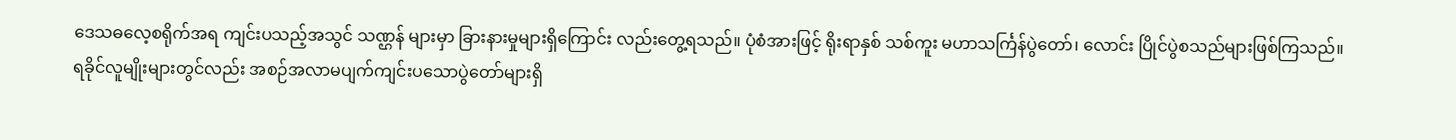ဒေသဓလေ့စရိုက်အရ ကျင်းပသည့်အသွင် သဏ္ဌန် များမှာ ခြားနားမှုများရှိကြောင်း လည်းတွေ့ရသည်။ ပုံစံအားဖြင့် ရိုးရာနှစ် သစ်ကူး မဟာသင်္ကြန်ပွဲတော်၊ လောင်း ပြိုင်ပွဲစသည်များဖြစ်ကြသည်။
ရခိုင်လူမျိုးများတွင်လည်း အစဉ်အလာမပျက်ကျင်းပသောပွဲတော်များရှိ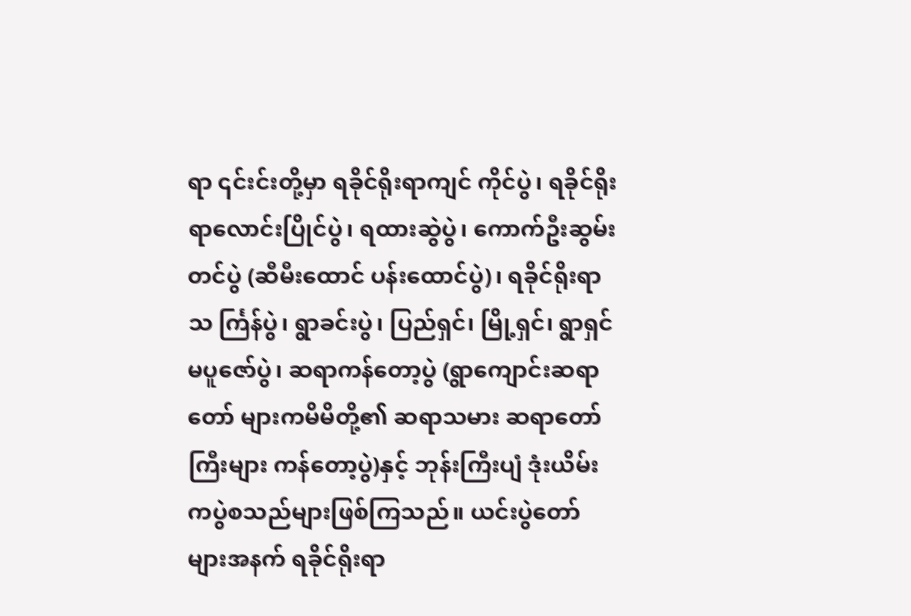ရာ ၎င်းင်းတို့မှာ ရခိုင်ရိုးရာကျင် ကိုင်ပွဲ၊ ရခိုင်ရိုးရာလောင်းပြိုင်ပွဲ၊ ရထားဆွဲပွဲ၊ ကောက်ဦးဆွမ်းတင်ပွဲ (ဆီမီးထောင် ပန်းထောင်ပွဲ)၊ ရခိုင်ရိုးရာသ င်္ကြန်ပွဲ၊ ရွာခင်းပွဲ၊ ပြည်ရှင်၊ မြို့ရှင်၊ ရွာရှင်မပူဇော်ပွဲ၊ ဆရာကန်တော့ပွဲ (ရွာကျောင်းဆရာတော် များကမိမိတို့၏ ဆရာသမား ဆရာတော်ကြီးများ ကန်တော့ပွဲ)နှင့် ဘုန်းကြီးပျံ ဒုံးယိမ်းကပွဲစသည်များဖြစ်ကြသည်။ ယင်းပွဲတော် များအနက် ရခိုင်ရိုးရာ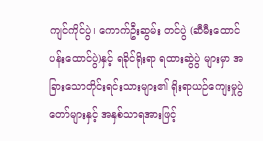ကျင်ကိုင်ပွဲ၊ ကောက်ဦးဆွမ်း တင်ပွဲ (ဆီမီးထောင်ပန်းထောင်ပွဲ)နှင့် ရခိုင်ရိုးရာ ရထားဆွဲပွဲ များမှာ အခြားသောတိုင်းရင်းသားများ၏ ရိုးရာယဉ်ကျေးမှုပွဲတော်များနှင့် အနှစ်သာရအားဖြင့်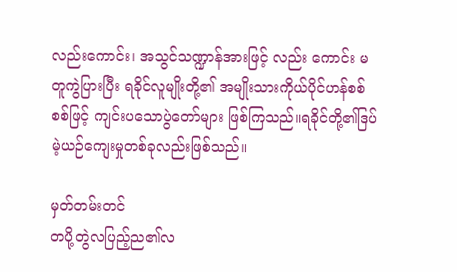လည်းကောင်း၊ အသွင်သဏ္ဍာန်အားဖြင့် လည်း ကောင်း မတူကွဲပြားပြီး ရခိုင်လူမျိုးတို့၏ အမျိုးသားကိုယ်ပိုင်ဟန်စစ်စစ်ဖြင့် ကျင်းပသောပွဲတော်များ ဖြစ်ကြသည်။ရခိုင်တို့၏ဒြပ်မဲ့ယဉ်ကျေးမှုတစ်ခုလည်းဖြစ်သည်။

မှတ်တမ်းတင်
တပို့တွဲလပြည့်ည၏လ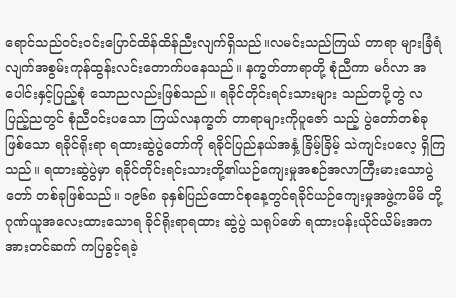ရောင်သည်ဝင်းဝင်းပြောင်ထိန်ထိန်ညီးလျက်ရှိသည်။လမင်းသည်ကြယ် တာရာ များခြံရံလျက်အစွမ်းကုန်ထွန်းလင်းတောက်ပနေသည်။ နက္ခတ်တာရာတို့ စုံညီကာ မင်္ဂလာ အပေါင်းနှင့်ပြည့်စုံ သောညလည်းဖြစ်သည်။ ရခိုင်တိုင်းရင်းသားများ သည်တပို့တွဲ လပြည့်ညတွင် စုံညီဝင်းပသော ကြယ်လနက္ခတ် တာရာများကိုပူဇော် သည့် ပွဲတော်တစ်ခု ဖြစ်သော ရခိုင်ရိုးရာ ရထားဆွဲပွဲတော်ကို ရခိုင်ပြည်နယ်အနှံ့ ခြိမ့်ခြိမ့် သဲကျင်းပလေ့ ရှိကြသည်။ ရထားဆွဲပွဲမှာ ရခိုင်တိုင်းရင်းသားတို့၏ယဉ်ကျေးမှုအစဉ်အလာကြီးမားသောပွဲတော် တစ်ခုဖြစ်သည်။ ၁၉၆၈ ခုနှစ်ပြည်ထောင်စုနေ့တွင်ရခိုင်ယဉ်ကျေးမှုအဖွဲ့ကမိမိ တို့ဂုဏ်ယူအလေးထားသောရ ခိုင်ရိုးရာရထား ဆွဲပွဲ သရုပ်ဖော် ရထားပန်းယိုင်ယိမ်းအကအားတင်ဆက် ကပြခွင့်ရခဲ့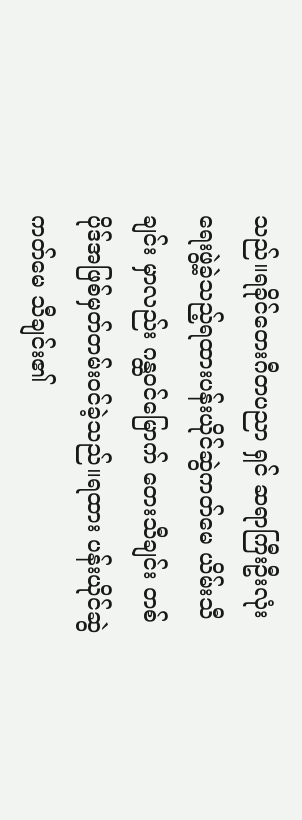သည်။ရခိုင်တေးဂီတပညာ ရှင် ဆရာကြီးဦးလုံး ရေးဖွဲ့ခဲ့သည့်ရထားပန်းယိုင်ဆွဲကတ်မေ ယိမ်းသီချင်း မှာလည်း ဂန္ထဝင်မြောက် တေးသီချင်း တစ်ပိုဒ်အဖြစ်မှတ်တမ်းဝင်ခဲ့သည်။ရထား ပန်းယိုင်ဆွဲကတ်မေ သီချင်း၏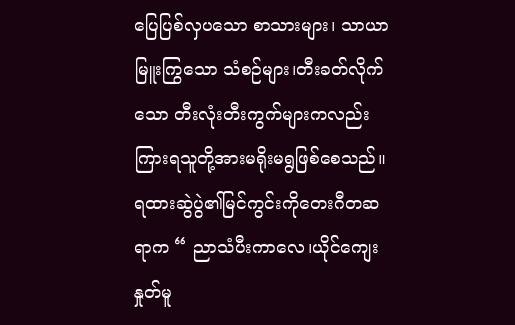ပြေပြစ်လှပသော စာသားများ၊ သာယာ မြူးကြွသော သံစဉ်များ၊တီးခတ်လိုက်သော တီးလုံးတီးကွက်များကလည်းကြားရသူတို့အားမရိုးမရွဖြစ်စေသည်။
ရထားဆွဲပွဲ၏မြင်ကွင်းကိုတေးဂီတဆရာက “ ညာသံပီးကာလေ၊ယိုင်ကျေးနှုတ်မူ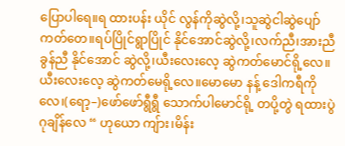ပြောပါရေ။ရ ထားပန်း ယိုင် လွန်ကိုဆွဲလို့၊သူဆွဲငါဆွဲပျော်ကတ်တေ။ရပ်ပြိုင်ရွာပြိုင် နိုင်အောင်ဆွဲလို့၊လက်ညီ၊အားညီ ခွန်ညီ နိုင်အောင် ဆွဲလို့၊ယီးလေးလေ့ ဆွဲကတ်မောင်ရို့လေ။ယီးလေးလေ့ ဆွဲကတ်မေရို့လေ။မောမော နန့် ဒေါကရီကိုလေ၊(ရော့–)ဖော်ဖော်ရွီရွီ သောက်ပါမောင်ရို့ တပို့တွဲ ရထားပွဲ ဂုချိန်လေ “ ဟုယော ကျ်ား၊မိန်း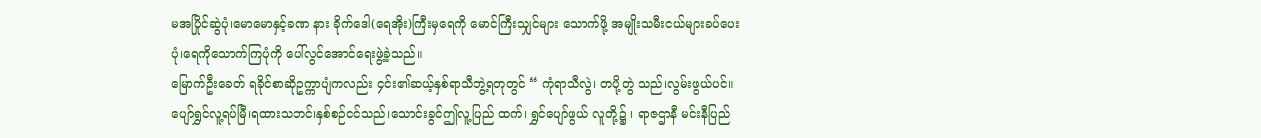မအပြိုင်ဆွဲပုံ၊မောမောနှင့်ခဏ နား ခိုက်ဒေါ(ရေအိုး)ကြီးမှရေကို မောင်ကြီးသျှင်များ သောက်ဖို့ အမျိုးသမီးငယ်များခပ်ပေးပုံ၊ရေကိုသောက်ကြပုံကို ပေါ်လွင်အောင်ရေးဖွဲ့ခဲ့သည်။
မြောက်ဦးခေတ် ရခိုင်စာဆိုဥက္ကာပျံကလည်း ၄င်း၏ဆယ့်နှစ်ရာသီဘွဲ့ရတုတွင် “ ကုံရာသီလွဲ၊ တပို့တွဲ သည်၊လွမ်းဖွယ်ပင်။ ပျော်ရွှင်လူ့ရပ်မြီ၊ရထားသဘင်၊နှစ်စဉ်ငင်သည်၊သောင်းခွင်ဤလူ့ပြည် ထက်၊ ရွှင်ပျော်ဖွယ် လူတို့၌ ၊ ရာဇဌာနီ မင်းနီပြည်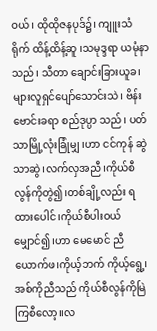ဝယ်၊ ထိုထိုဇနပုဒ်၌၊ ကျူးသံရိုက် ထိန့်ထိန့်ဆူ ၊သမုဒ္ဒရာ ယမုံနာသည်၊ သီတာ ချောင်းခြားယူခ၊များလူရှင်ပျော်သောင်းသဲ၊ ဗိန်းဗောင်းခရာ စည်ဒုပ္ပာ သည်၊ ပတ်သာမြို့လုံးခြုံမျှ ၊ဟာ ငင်ကုန် ဆွဲသာဆွဲ၊လက်လှအညီ၊ကိုယ်စီလွန်ကိုတွဲ၍၊တစ်ချို့လည်း ရထားပေါင်၊ကိုယ်စီပါးဝယ်မျှောင်၍၊ဟာ မေမောင် ညီယောက်ဖ၊ကိုယ့်ဘက် ကိုယ့်ရွေ့၊အစ်ကိုညီသည် ကိုယ်စီလွန်ကိုမြဲကြစီလော့။လ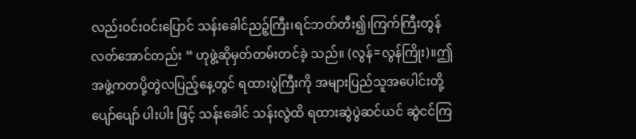လည်းဝင်းဝင်းပြောင် သန်းခေါင်ညဉ့်ကြီး၊ရင်ဘတ်တီး၍၊ကြက်ကြီးတွန် လတ်အောင်တည်း “ ဟုဖွဲ့ဆိုမှတ်တမ်းတင်ခဲ့ သည်။ (လွန်=လွန်ကြိုး)။ဤအဖွဲ့ကတပို့တွဲလပြည့်နေ့တွင် ရထားပွဲကြီးကို အများပြည်သူအပေါင်းတို့ပျော်ပျော် ပါးပါး ဖြင့် သန်းခေါင် သန်းလွဲထိ ရထားဆွဲပွဲဆင်ယင် ဆွဲငင်ကြ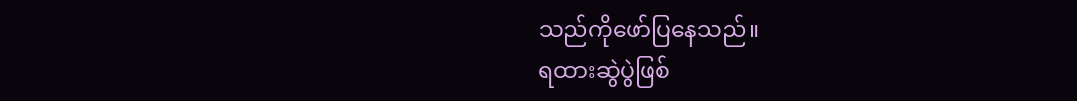သည်ကိုဖော်ပြနေသည်။
ရထားဆွဲပွဲဖြစ်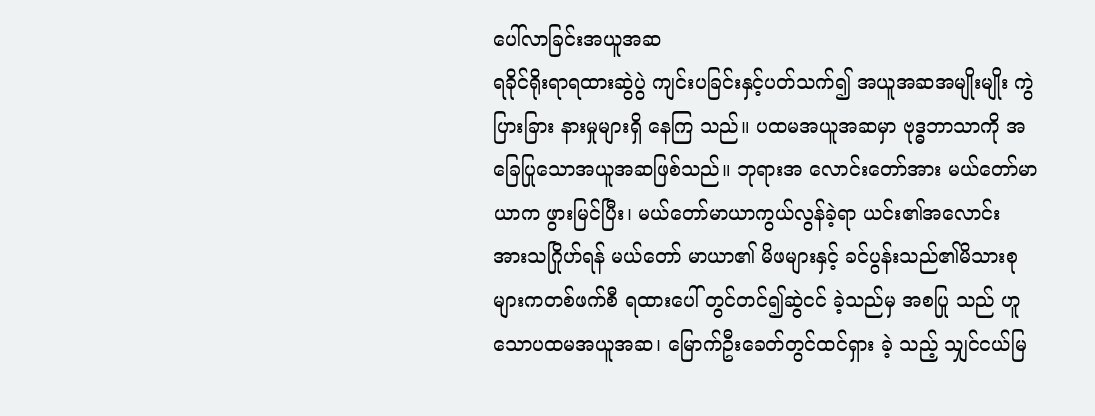ပေါ်လာခြင်းအယူအဆ
ရခိုင်ရိုးရာရထားဆွဲပွဲ ကျင်းပခြင်းနှင့်ပတ်သက်၍ အယူအဆအမျိုးမျိုး ကွဲပြားခြား နားမှုများရှိ နေကြ သည်။ ပထမအယူအဆမှာ ဗုဒ္ဓဘာသာကို အခြေပြုသောအယူအဆဖြစ်သည်။ ဘုရားအ လောင်းတော်အား မယ်တော်မာယာက ဖွားမြင်ပြီး၊ မယ်တော်မာယာကွယ်လွန်ခဲ့ရာ ယင်း၏အလောင်း အားသဂြိုဟ်ရန် မယ်တော် မာယာ၏ မိဖများနှင့် ခင်ပွန်းသည်၏မိသားစုများကတစ်ဖက်စီ ရထားပေါ် တွင်တင်၍ဆွဲငင် ခဲ့သည်မှ အစပြု သည် ဟူသောပထမအယူအဆ၊ မြောက်ဦးခေတ်တွင်ထင်ရှား ခဲ့ သည့် သျှင်ငယ်မြ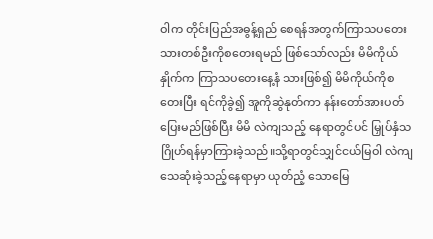ဝါက တိုင်းပြည်အဓွန့်ရှည် စေရန်အတွက်ကြာသပတေးသားတစ်ဦးကိုစတေးရမည် ဖြစ်သော်လည်း မိမိကိုယ်နှိုက်က ကြာသပတေးနေ့နံ သားဖြစ်၍ မိမိကိုယ်ကိုစတေးပြီး ရင်ကိုခွဲ၍ အူကိုဆွဲနုတ်ကာ နန်းတော်အားပတ်ပြေးမည်ဖြစ်ပြီး မိမိ လဲကျသည့် နေရာတွင်ပင် မြှုပ်နှံသဂြိုဟ်ရန်မှာကြားခဲ့သည်။သို့ရာတွင်သျှင်ငယ်မြဝါ လဲကျသေဆုံးခဲ့သည့်နေရာမှာ ယုတ်ညံ့ သောမြေ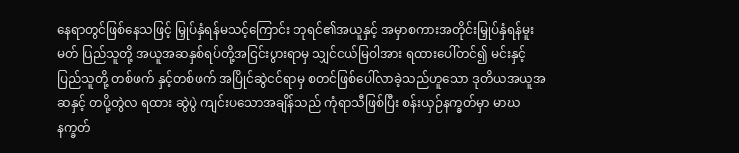နေရာတွင်ဖြစ်နေသဖြင့် မြှုပ်နှံရန်မသင့်ကြောင်း ဘုရင်၏အယူနှင့် အမှာစကားအတိုင်းမြှုပ်နှံရန်မူးမတ် ပြည်သူတို့ အယူအဆနှစ်ရပ်တို့အငြင်းပွားရာမှ သျှင်ငယ်မြဝါအား ရထားပေါ်တင်၍ မင်းနှင့်ပြည်သူတို့ တစ်ဖက် နှင့်တစ်ဖက် အပြိုင်ဆွဲငင်ရာမှ စတင်ဖြစ်ပေါ်လာခဲ့သည်ဟူသော ဒုတိယအယူအဆနှင့် တပို့တွဲလ ရထား ဆွဲပွဲ ကျင်းပသောအချိန်သည် ကုံရာသီဖြစ်ပြီး စန်းယှဉ်နက္ခတ်မှာ မာဃနက္ခတ်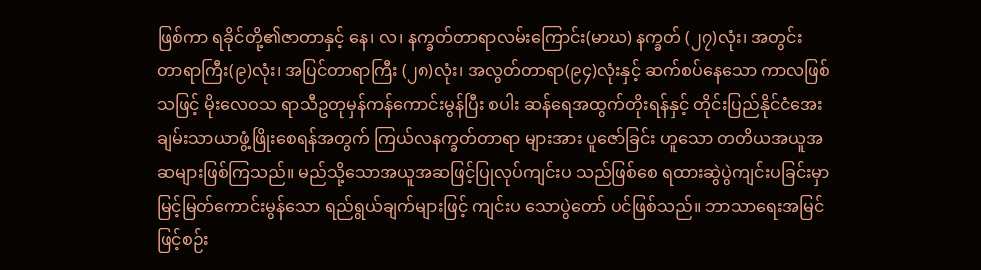ဖြစ်ကာ ရခိုင်တို့၏ဇာတာနှင့် နေ၊ လ၊ နက္ခတ်တာရာလမ်းကြောင်း(မာဃ) နက္ခတ် (၂၇)လုံး၊ အတွင်း တာရာကြီး(၉)လုံး၊ အပြင်တာရာကြီး (၂၈)လုံး၊ အလွတ်တာရာ(၉၄)လုံးနှင့် ဆက်စပ်နေသော ကာလဖြစ်သဖြင့် မိုးလေဝသ ရာသီဥတုမှန်ကန်ကောင်းမွန်ပြီး စပါး ဆန်ရေအထွက်တိုးရန်နှင့် တိုင်းပြည်နိုင်ငံအေးချမ်းသာယာဖွံ့ဖြိုးစေရန်အတွက် ကြယ်လနက္ခတ်တာရာ များအား ပူဇော်ခြင်း ဟူသော တတိယအယူအဆများဖြစ်ကြသည်။ မည်သို့သောအယူအဆဖြင့်ပြုလုပ်ကျင်းပ သည်ဖြစ်စေ ရထားဆွဲပွဲကျင်းပခြင်းမှာ မြင့်မြတ်ကောင်းမွန်သော ရည်ရွယ်ချက်များဖြင့် ကျင်းပ သောပွဲတော် ပင်ဖြစ်သည်။ ဘာသာရေးအမြင်ဖြင့်စဉ်း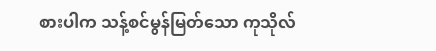စားပါက သန့်စင်မွန်မြတ်သော ကုသိုလ်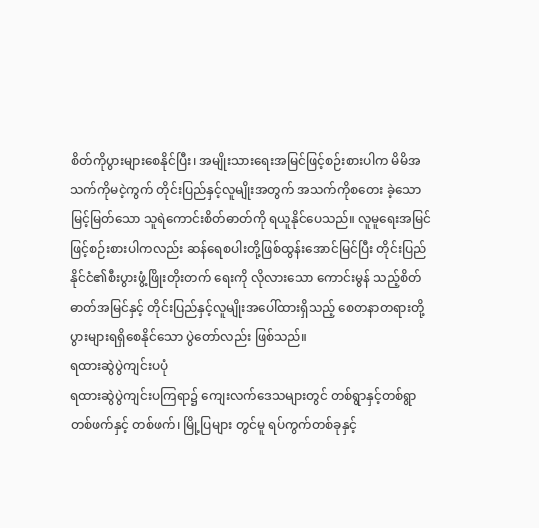စိတ်ကိုပွားများစေနိုင်ပြီး၊ အမျိုးသားရေးအမြင်ဖြင့်စဉ်းစားပါက မိမိအသက်ကိုမငဲ့ကွက် တိုင်းပြည်နှင့်လူမျိုးအတွက် အသက်ကိုစတေး ခဲ့သော မြင့်မြတ်သော သူရဲကောင်းစိတ်ဓာတ်ကို ရယူနိုင်ပေသည်။ လူမူရေးအမြင်ဖြင့်စဉ်းစားပါကလည်း ဆန်ရေစပါးတို့ဖြစ်ထွန်းအောင်မြင်ပြီး တိုင်းပြည်နိုင်ငံ၏စီးပွားဖွံ့ဖြိုးတိုးတက် ရေးကို လိုလားသော ကောင်းမွန် သည့်စိတ်ဓာတ်အမြင်နှင့် တိုင်းပြည်နှင့်လူမျိုးအပေါ်ထားရှိသည့် စေတနာတရားတို့ ပွားများရရှိစေနိုင်သော ပွဲတော်လည်း ဖြစ်သည်။
ရထားဆွဲပွဲကျင်းပပုံ
ရထားဆွဲပွဲကျင်းပကြရာ၌ ကျေးလက်ဒေသများတွင် တစ်ရွာနှင့်တစ်ရွာ တစ်ဖက်နှင့် တစ်ဖက်၊ မြို့ပြများ တွင်မူ ရပ်ကွက်တစ်ခုနှင့်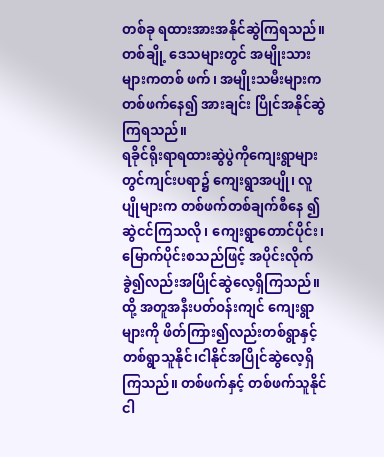တစ်ခု ရထားအားအနိုင်ဆွဲကြရသည်။ တစ်ချို့ ဒေသများတွင် အမျိုးသားများကတစ် ဖက်၊ အမျိုးသမီးများကတစ်ဖက်နေ၍ အားချင်း ပြိုင်အနိုင်ဆွဲကြရသည်။
ရခိုင်ရိုးရာရထားဆွဲပွဲကိုကျေးရွာများတွင်ကျင်းပရာ၌ ကျေးရွာအပျို၊ လူပျိုများက တစ်ဖက်တစ်ချက်စီနေ ၍ဆွဲငင်ကြသလို၊ ကျေးရွာတောင်ပိုင်း၊ မြောက်ပိုင်းစသည်ဖြင့် အပိုင်းလိုက်ခွဲ၍လည်းအပြိုင်ဆွဲလေ့ရှိကြသည်။ထို့ အတူအနီးပတ်ဝန်းကျင် ကျေးရွာများကို ဖိတ်ကြား၍လည်းတစ်ရွာနှင့်တစ်ရွာသူနိုင်၊ငါနိုင်အပြိုင်ဆွဲလေ့ရှိကြသည်။ တစ်ဖက်နှင့် တစ်ဖက်သူနိုင်ငါ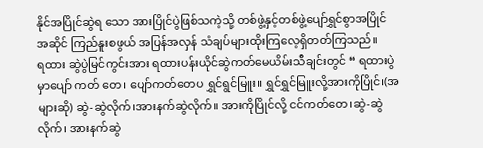နိုင်အပြိုင်ဆွဲရ သော အားပြိုင်ပွဲဖြစ်သကဲ့သို့ တစ်ဖွဲ့နှင့်တစ်ဖွဲ့ပျော်ရွှင်စွာအပြိုင် အဆိုင် ကြည်နူးစဖွယ် အပြန်အလှန် သံချပ်များထိုးကြလေ့ရှိတတ်ကြသည်။
ရထား ဆွဲပွဲမြင်ကွင်းအား ရထားပန်းယိုင်ဆွဲကတ်မေယိမ်းသီချင်းတွင် “ ရထားပွဲမှာပျော် ကတ် တေ၊ ပျော်ကတ်တေပ ရွှင်ရွင်မြူး။ ရွှင်ရွှင်မြူးလို့အားကိုပြိုင်၊(အများဆို) ဆွဲ-ဆွဲလိုက်၊အားနက်ဆွဲလိုက်။ အားကိုပြိုင်လို့ ငင်ကတ်တေ၊ဆွဲ-ဆွဲလိုက်၊ အားနက်ဆွဲ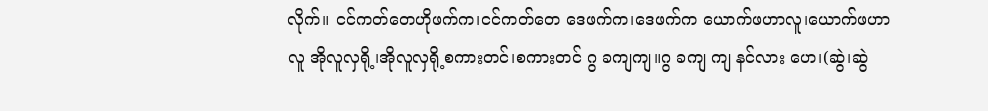လိုက်။ ငင်ကတ်တေဟိုဖက်က၊ငင်ကတ်တေ ဒေဖက်က၊ဒေဖက်က ယောက်ဖဟာလူ၊ယောက်ဖဟာလူ အိုလူလှရို့၊အိုလူလှရို့စကားတင်၊စကားတင် ဂွ ခကျကျ။ဂွ ခကျ ကျ နင်လား ဟေ၊(ဆွဲ၊ဆွဲ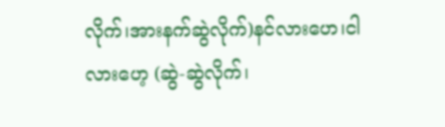လိုက်၊အားနက်ဆွဲလိုက်)နင်လားဟေ၊ငါလားဟေ့ (ဆွဲ-ဆွဲလိုက်၊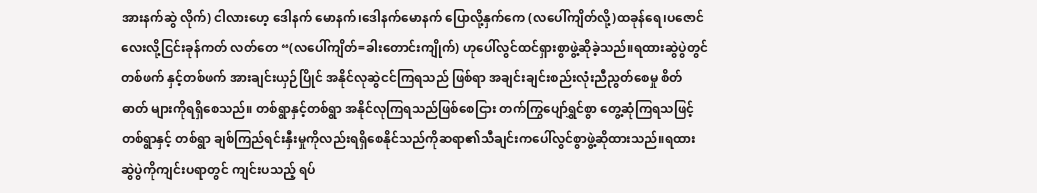အားနက်ဆွဲ လိုက်) ငါလားဟေ့ ဒေါနက် မောနက်၊ဒေါနက်မောနက် ပြောလို့နှက်ကေ (လပေါ်ကျိတ်လို့)ထခုန်ရေ၊ပဇောင်လေးလို့ငြင်းခုန်ကတ် လတ်တေ “(လပေါ်ကျိတ်=ခါးတောင်းကျိုက်) ဟုပေါ်လွင်ထင်ရှားစွာဖွဲ့ဆိုခဲ့သည်။ရထားဆွဲပွဲတွင် တစ်ဖက် နှင့်တစ်ဖက် အားချင်းယှဉ်ပြိုင် အနိုင်လုဆွဲငင်ကြရသည် ဖြစ်ရာ အချင်းချင်းစည်းလုံးညီညွတ်စေမှု စိတ်ဓာတ် များကိုရရှိစေသည်။ တစ်ရွာနှင့်တစ်ရွာ အနိုင်လုကြရသည်ဖြစ်စေငြား တက်ကြွပျော်ရွှင်စွာ တွေ့ဆုံကြရသဖြင့် တစ်ရွာနှင့် တစ်ရွာ ချစ်ကြည်ရင်းနှီးမှုကိုလည်းရရှိစေနိုင်သည်ကိုဆရာ၏သီချင်းကပေါ်လွင်စွာဖွဲ့ဆိုထားသည်။ရထားဆွဲပွဲကိုကျင်းပရာတွင် ကျင်းပသည့် ရပ်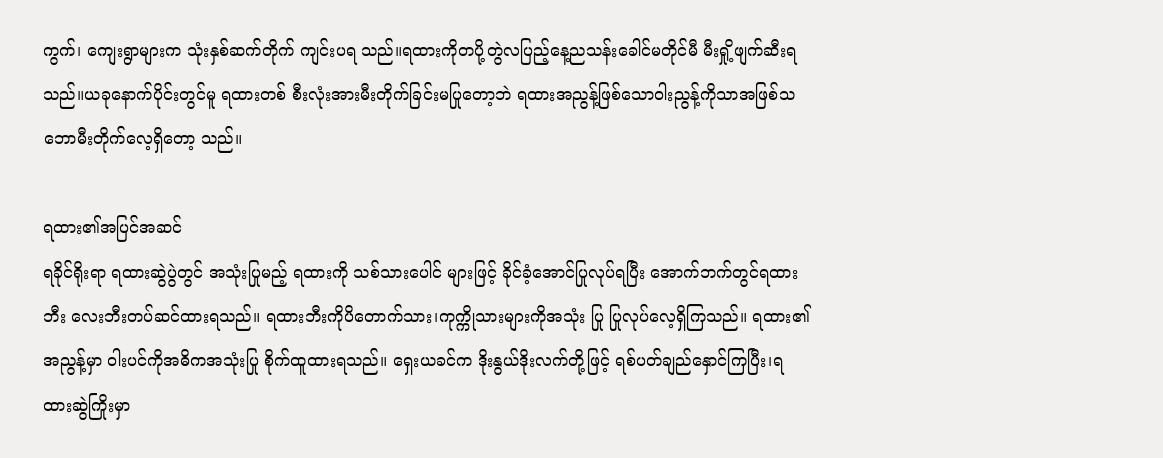ကွက်၊ ကျေးရွာများက သုံးနှစ်ဆက်တိုက် ကျင်းပရ သည်။ရထားကိုတပို့တွဲလပြည့်နေ့ညသန်းခေါင်မတိုင်မီ မီးရှို့ဖျက်ဆီးရသည်။ယခုနောက်ပိုင်းတွင်မူ ရထားတစ် စီးလုံးအားမီးတိုက်ခြင်းမပြုတော့ဘဲ ရထားအညွန့်ဖြစ်သောဝါးညွန့်ကိုသာအဖြစ်သဘောမီးတိုက်လေ့ရှိတော့ သည်။

ရထား၏အပြင်အဆင်
ရခိုင်ရိုးရာ ရထားဆွဲပွဲတွင် အသုံးပြုမည့် ရထားကို သစ်သားပေါင် များဖြင့် ခိုင်ခံ့အောင်ပြုလုပ်ရပြီး အောက်ဘက်တွင်ရထားဘီး လေးဘီးတပ်ဆင်ထားရသည်။ ရထားဘီးကိုပိတောက်သား၊ကုက္ကိုသားများကိုအသုံး ပြု ပြုလုပ်လေ့ရှိကြသည်။ ရထား၏အညွန့်မှာ ၀ါးပင်ကိုအဓိကအသုံးပြု စိုက်ထူထားရသည်။ ရှေးယခင်က ဒိုးနွယ်ဒိုးလက်တို့ဖြင့် ရစ်ပတ်ချည်နှောင်ကြပြီး၊ရထားဆွဲကြိုးမှာ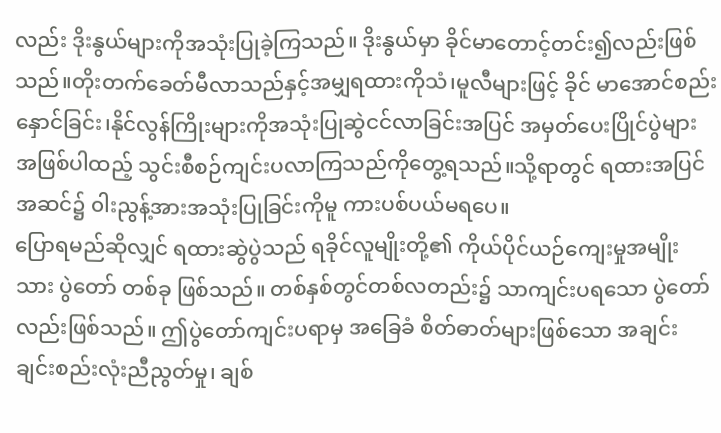လည်း ဒိုးနွယ်များကိုအသုံးပြုခဲ့ကြသည်။ ဒိုးနွယ်မှာ ခိုင်မာတောင့်တင်း၍လည်းဖြစ်သည်။တိုးတက်ခေတ်မီလာသည်နှင့်အမျှရထားကိုသံ၊မူလီများဖြင့် ခိုင် မာအောင်စည်းနှောင်ခြင်း၊နိုင်လွန်ကြိုးများကိုအသုံးပြုဆွဲငင်လာခြင်းအပြင် အမှတ်ပေးပြိုင်ပွဲများ အဖြစ်ပါထည့် သွင်းစီစဉ်ကျင်းပလာကြသည်ကိုတွေ့ရသည်။သို့ရာတွင် ရထားအပြင်အဆင်၌ ၀ါးညွန့်အားအသုံးပြုခြင်းကိုမူ ကားပစ်ပယ်မရပေ။
ပြောရမည်ဆိုလျှင် ရထားဆွဲပွဲသည် ရခိုင်လူမျိုးတို့၏ ကိုယ်ပိုင်ယဉ်ကျေးမှုအမျိုးသား ပွဲတော် တစ်ခု ဖြစ်သည်။ တစ်နှစ်တွင်တစ်လတည်း၌ သာကျင်းပရသော ပွဲတော်လည်းဖြစ်သည်။ ဤပွဲတော်ကျင်းပရာမှ အခြေခံ စိတ်ဓာတ်များဖြစ်သော အချင်းချင်းစည်းလုံးညီညွတ်မှု၊ ချစ်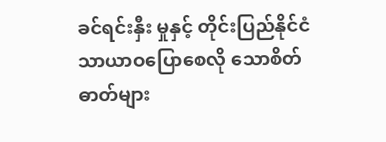ခင်ရင်းနှီး မှုနှင့် တိုင်းပြည်နိုင်ငံ သာယာဝပြောစေလို သောစိတ်ဓာတ်များ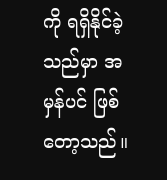ကို ရရှိနိုင်ခဲ့သည်မှာ အမှန်ပင် ဖြစ်တော့သည်။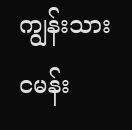ကျွန်းသားငမန်း